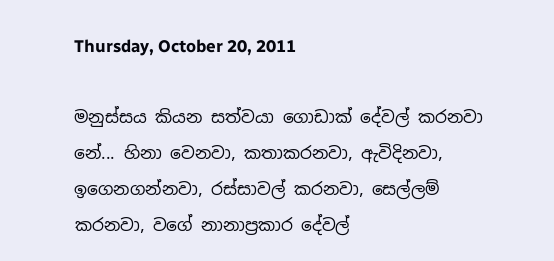Thursday, October 20, 2011

මනුස්සය කියන සත්වයා ගොඩාක් දේවල් කරනවා නේ... හිනා වෙනවා, කතාකරනවා, ඇවිදිනවා, ඉගෙනගන්නවා, රස්සාවල් කරනවා, සෙල්ලම් කරනවා, වගේ නානාප්‍රකාර දේවල්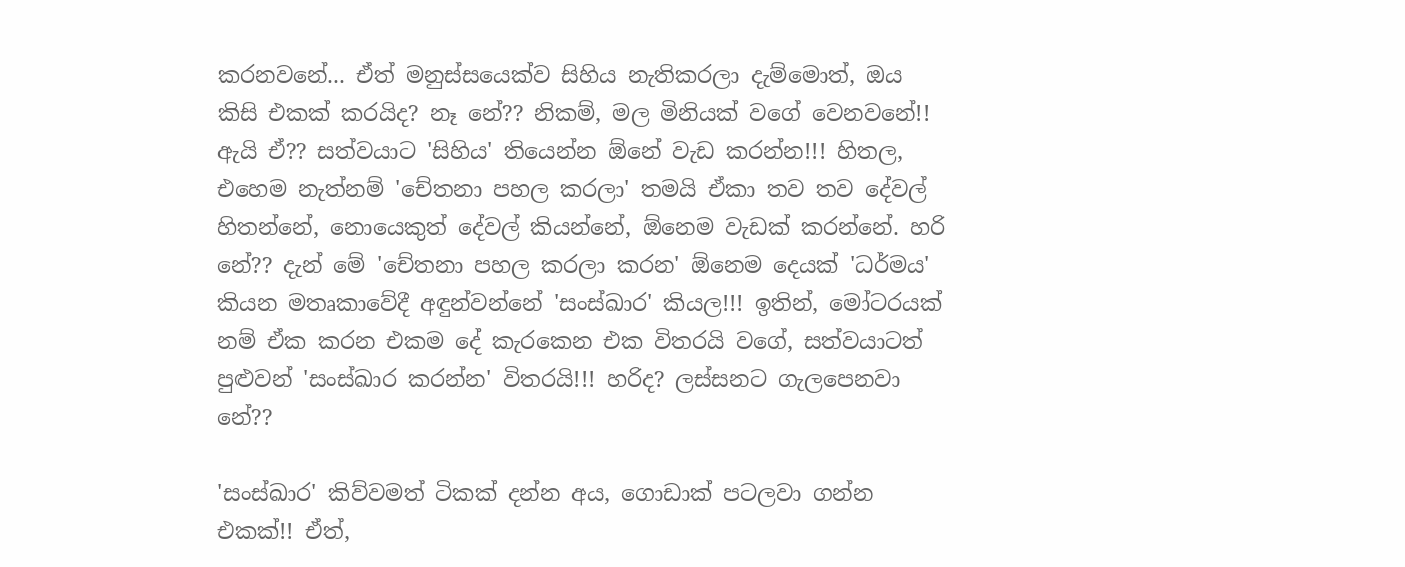කරනවනේ... ඒත් මනුස්සයෙක්ව සිහිය නැතිකරලා දැම්මොත්, ඔය කිසි එකක් කරයිද? නෑ නේ?? නිකම්, මල මිනියක් වගේ වෙනවනේ!! ඇයි ඒ?? සත්වයාට 'සිහිය' තියෙන්න ඕනේ වැඩ කරන්න!!! හිතල, එහෙම නැත්නම් 'චේතනා පහල කරලා' තමයි ඒකා තව තව දේවල් හිතන්නේ, නොයෙකුත් දේවල් කියන්නේ, ඕනෙම වැඩක් කරන්නේ. හරි නේ?? දැන් මේ 'චේතනා පහල කරලා කරන' ඕනෙම දෙයක් 'ධර්මය' කියන මතෘකාවේදී අඳුන්වන්නේ 'සංස්ඛාර' කියල!!! ඉතින්, මෝටරයක් නම් ඒක කරන එකම දේ කැරකෙන එක විතරයි වගේ, සත්වයාටත් පුළුවන් 'සංස්ඛාර කරන්න' විතරයි!!! හරිද? ලස්සනට ගැලපෙනවා නේ??

'සංස්ඛාර' කිව්වමත් ටිකක් දන්න අය, ගොඩාක් පටලවා ගන්න එකක්!! ඒත්,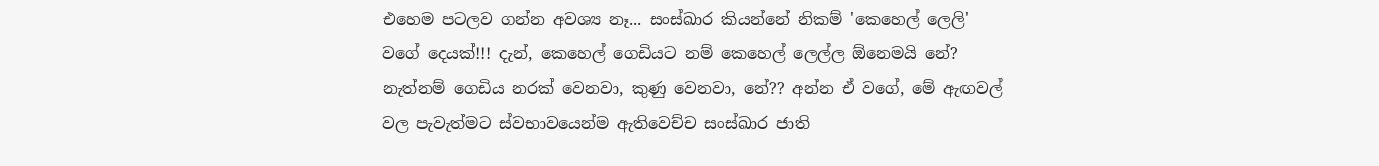එහෙම පටලව ගන්න අවශ්‍ය නෑ... සංස්ඛාර කියන්නේ නිකම් 'කෙහෙල් ලෙලි' වගේ දෙයක්!!! දැන්, කෙහෙල් ගෙඩියට නම් කෙහෙල් ලෙල්ල ඕනෙමයි නේ? නැත්නම් ගෙඩිය නරක් වෙනවා, කුණු වෙනවා, නේ?? අන්න ඒ වගේ, මේ ඇඟවල් වල පැවැත්මට ස්වභාවයෙන්ම ඇතිවෙච්ච සංස්ඛාර ජාති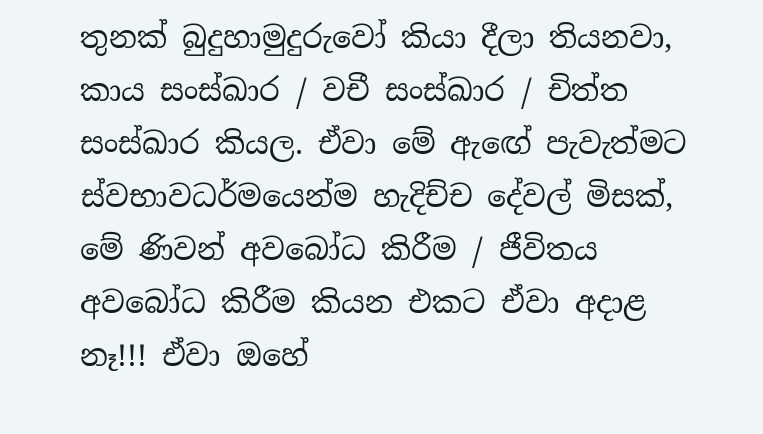තුනක් බුදුහාමුදුරුවෝ කියා දීලා තියනවා, කාය සංස්ඛාර / වචී සංස්ඛාර / චිත්ත සංස්ඛාර කියල. ඒවා මේ ඇඟේ පැවැත්මට ස්වභාවධර්මයෙන්ම හැදිච්ච දේවල් මිසක්, මේ ණිවන් අවබෝධ කිරීම / ජීවිතය අවබෝධ කිරීම කියන එකට ඒවා අදාළ නෑ!!! ඒවා ඔහේ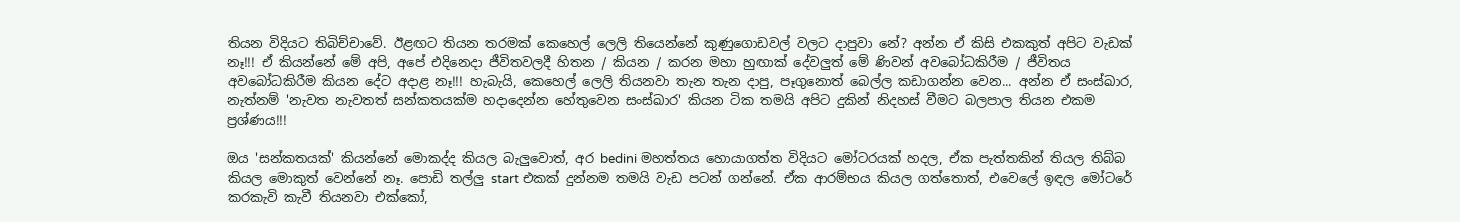තියන විදියට තිබිච්චාවේ. ඊළඟට තියන තරමක් කෙහෙල් ලෙලි තියෙන්නේ කුණුගොඩවල් වලට දාපුවා නේ? අන්න ඒ කිසි එකකුත් අපිට වැඩක් නෑ!!! ඒ කියන්නේ මේ අපි, අපේ එදිනෙදා ජීවිතවලදී හිතන / කියන / කරන මහා හුඟාක් දේවලුත් මේ ණිවන් අවබෝධකිරීම / ජීවිතය අවබෝධකිරීම කියන දේට අදාළ නෑ!!! හැබැයි, කෙහෙල් ලෙලි තියනවා තැන තැන දාපු, පෑගුනොත් බෙල්ල කඩාගන්න වෙන... අන්න ඒ සංස්ඛාර, නැත්නම් 'නැවත නැවතත් සන්කතයක්ම හදාදෙන්න හේතුවෙන සංස්ඛාර' කියන ටික තමයි අපිට දුකින් නිදහස් වීමට බලපාල තියන එකම ප්‍රශ්ණය!!!

ඔය 'සන්කතයක්' කියන්නේ මොකද්ද කියල බැලුවොත්, අර bedini මහත්තය හොයාගත්ත විදියට මෝටරයක් හදල, ඒක පැත්තකින් තියල තිබ්බ කියල මොකුත් වෙන්නේ නෑ. පොඩි තල්ලු start එකක් දුන්නම තමයි වැඩ පටන් ගන්නේ. ඒක ආරම්භය කියල ගත්තොත්, එවෙලේ ඉඳල මෝටරේ කරකැවි කැවී තියනවා එක්කෝ,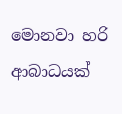මොනවා හරි ආබාධයක්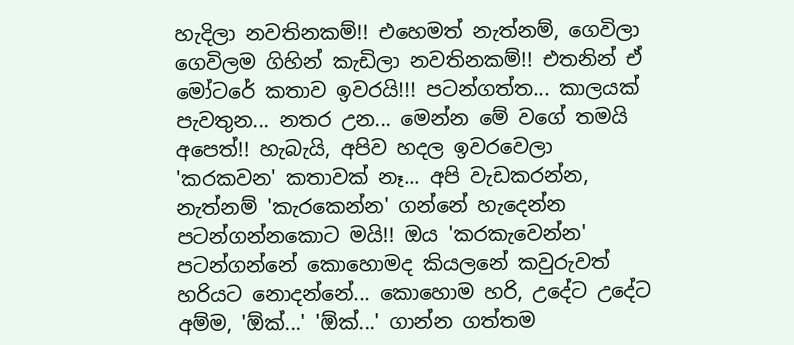හැදිලා නවතිනකම්!! එහෙමත් නැත්නම්, ගෙවිලා ගෙවිලම ගිහින් කැඩිලා නවතිනකම්!! එතනින් ඒ මෝටරේ කතාව ඉවරයි!!! පටන්ගත්ත... කාලයක් පැවතුන... නතර උන... මෙන්න මේ වගේ තමයි අපෙත්!! හැබැයි, අපිව හදල ඉවරවෙලා 'කරකවන' කතාවක් නෑ... අපි වැඩකරන්න, නැත්නම් 'කැරකෙන්න' ගන්නේ හැදෙන්න පටන්ගන්නකොට මයි!! ඔය 'කරකැවෙන්න' පටන්ගන්නේ කොහොමද කියලනේ කවුරුවත් හරියට නොදන්නේ... කොහොම හරි, උදේට උදේට අම්ම, 'ඕක්...' 'ඕක්...' ගාන්න ගත්තම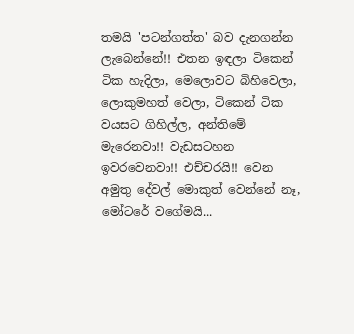තමයි 'පටන්ගත්ත' බව දැනගන්න ලැබෙන්නේ!! එතන ඉඳලා ටිකෙන් ටික හැදිලා, මෙලොවට බිහිවෙලා, ලොකුමහත් වෙලා, ටිකෙන් ටික වයසට ගිහිල්ල, අන්තිමේ මැරෙනවා!! වැඩසටහන ඉවරවෙනවා!! එච්චරයි!! වෙන අමුතු දේවල් මොකුත් වෙන්නේ නෑ, මෝටරේ වගේමයි...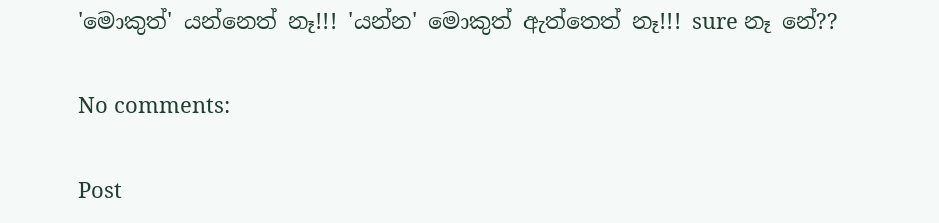'මොකුත්' යන්නෙත් නෑ!!! 'යන්න' මොකුත් ඇත්තෙත් නෑ!!! sure නෑ නේ??

No comments:

Post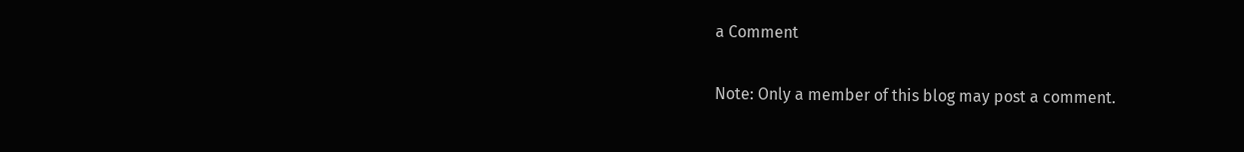a Comment

Note: Only a member of this blog may post a comment.